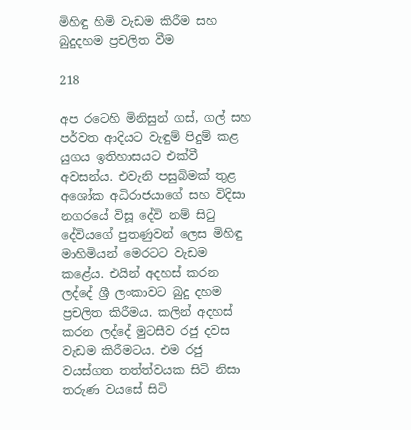මිහිඳු හිමි වැඩම කිරීම සහ බුදුදහම ප්‍රචලිත වීම

218

අප රටෙහි මිනිසුන් ගස්, ගල් සහ පර්වත ආදියට වැඳුම් පිදුම් කළ යුගය ඉතිහාසයට එක්වී අවසන්ය. එවැනි පසුබිමක් තුළ අශෝක අධිරාජයාගේ සහ විදිසා නගරයේ විසූ දේවි නම් සිටු දේවියගේ පුතණුවන් ලෙස මිහිඳු මාහිමියන් මෙරටට වැඩම කළේය. එයින් අදහස් කරන ලද්දේ ශ්‍රී ලංකාවට බුදු දහම ප්‍රචලිත කිරීමය. කලින් අදහස් කරන ලද්දේ මුටසීව රජු දවස වැඩම කිරීමටය. එම රජු වයස්ගත තත්ත්වයක සිටි නිසා තරුණ වයසේ සිටි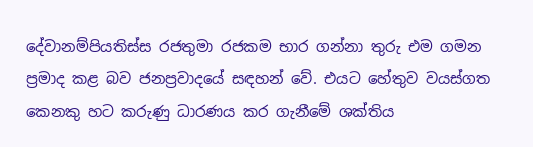දේවානම්පියතිස්ස රජතුමා රජකම භාර ගන්නා තුරු එම ගමන ප්‍රමාද කළ බව ජනප්‍රවාදයේ සඳහන් වේ. එයට හේතුව වයස්ගත කෙනකු හට කරුණු ධාරණය කර ගැනීමේ ශක්තිය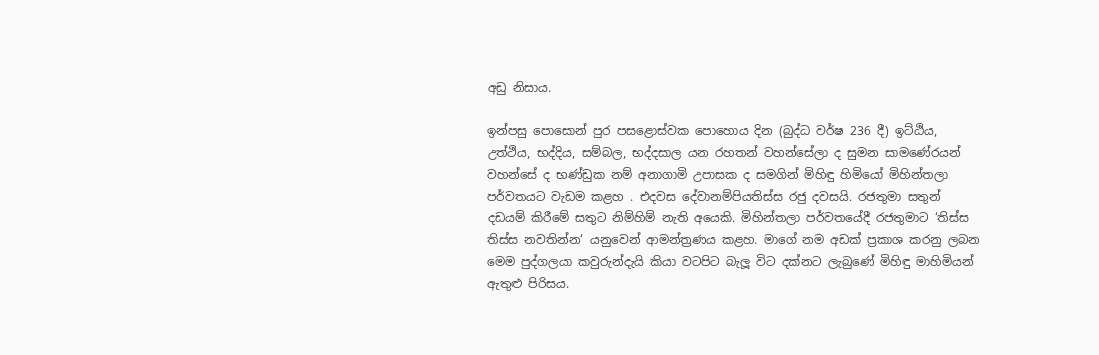අඩු නිසාය.

ඉන්පසු පොසොන් පුර පසළොස්වක පොහොය දින (බුද්ධ වර්ෂ 236 දී) ඉට්ඨිය, උත්ථිය, භද්දිය, සම්බල, භද්දසාල යන රහතන් වහන්සේලා ද සුමන සාමණේරයන් වහන්සේ ද භණ්ඩුක නම් අනාගාමි උපාසක ද සමගින් මිහිඳු හිමියෝ මිහින්තලා පර්වතයට වැඩම කළහ . එදවස දේවානම්පියතිස්ස රජු දවසයි. රජතුමා සතුන් දඩයම් කිරීමේ සතුට නිම්හිම් නැති අයෙකි. මිහින්තලා පර්වතයේදී රජතුමාට ‘තිස්ස තිස්ස නවතින්න‘ යනුවෙන් ආමන්ත්‍රණය කළහ. මාගේ නම අඩක් ප්‍රකාශ කරනු ලබන මෙම පුද්ගලයා කවුරුන්දැයි කියා වටපිට බැලූ විට දක්නට ලැබුණේ මිහිඳු මාහිමියන් ඇතුළු පිරිසය.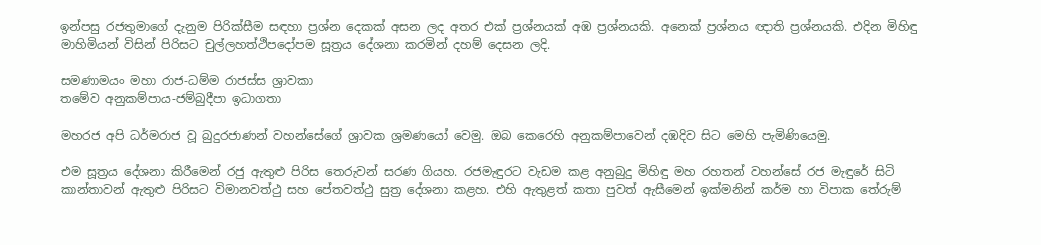ඉන්පසු රජතුමාගේ දැනුම පිරික්සීම සඳහා ප්‍රශ්න දෙකක් අසන ලද අතර එක් ප්‍රශ්නයක් අඹ ප්‍රශ්නයකි. අනෙක් ප්‍රශ්නය ඥාති ප්‍රශ්නයකි. එදින මිහිඳු මාහිමියන් විසින් පිරිසට චුල්ලහත්ථිපදෝපම සූත්‍රය දේශනා කරමින් දහම් දෙසන ලදි.

සමණාමයං මහා රාජ-ධම්ම රාජස්ස ශ්‍රාවකා
තමේව අනුකම්පාය-ජම්බුදීපා ඉධාගතා

මහරජ අපි ධර්මරාජ වූ බුදුරජාණන් වහන්සේගේ ශ්‍රාවක ශ්‍රමණයෝ වෙමු. ඔබ කෙරෙහි අනුකම්පාවෙන් දඹදිව සිට මෙහි පැමිණියෙමු.

එම සූත්‍රය දේශනා කිරීමෙන් රජු ඇතුළු පිරිස තෙරුවන් සරණ ගියහ. රජමැඳුරට වැඩම කළ අනුබුදු මිහිඳු මහ රහතන් වහන්සේ රජ මැඳුරේ සිටි කාන්තාවන් ඇතුළු පිරිසට විමානවත්ථු සහ පේතවත්ථු සුත්‍ර දේශනා කළහ. එහි ඇතුළත් කතා පුවත් ඇසීමෙන් ඉක්මනින් කර්ම හා විපාක තේරුම්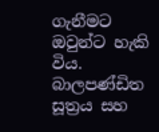ගැනීමට ඔවුන්ට හැකි විය. බාලපණ්ඩිත සූත්‍රය සහ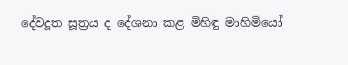දේවදූත සූත්‍රය ද දේශනා කළ මිහිඳු මාහිමියෝ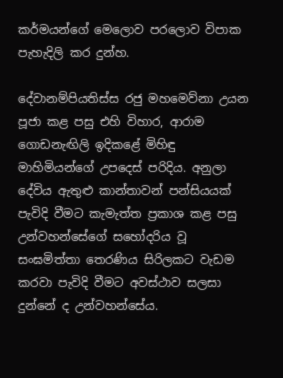කර්මයන්ගේ මෙලොව පරලොව විපාක පැහැදිලි කර දුන්හ.

දේවානම්පියතිස්ස රජු මහමෙව්නා උයන පූජා කළ පසු එහි විහාර, ආරාම ගොඩනැඟිලි ඉදිකළේ මිහිඳු මාහිමියන්ගේ උපදෙස් පරිදිය. අනුලා දේවිය ඇතුළු කාන්තාවන් පන්සියයක් පැවිදි වීමට කැමැත්ත ප්‍රකාශ කළ පසු උන්වහන්සේගේ සහෝදරිය වූ සංඝමිත්තා තෙරණිය සිරිලකට වැඩම කරවා පැවිදි වීමට අවස්ථාව සලසා දුන්නේ ද උන්වහන්සේය.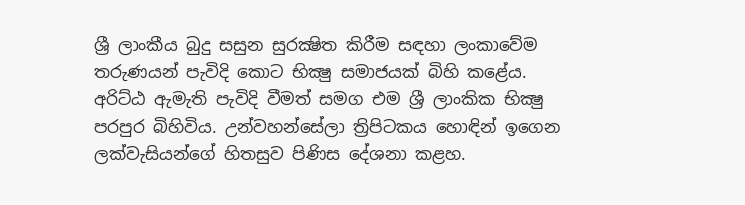ශ්‍රී ලාංකීය බුදු සසුන සුරක්‍ෂිත කිරීම සඳහා ලංකාවේම තරුණයන් පැවිදි කොට භික්‍ෂු සමාජයක් බිහි කළේය. අරිට්ඨ ඇමැති පැවිදි වීමත් සමග එම ශ්‍රී ලාංකික භික්‍ෂු පරපුර බිහිවිය. උන්වහන්සේලා ත්‍රිපිටකය හොඳින් ඉගෙන ලක්වැසියන්ගේ හිතසුව පිණිස දේශනා කළහ.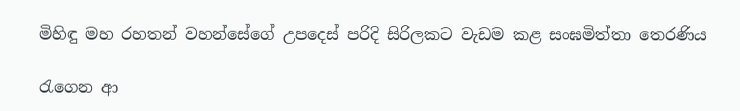මිහිඳු මහ රහතන් වහන්සේගේ උපදෙස් පරිදි සිරිලකට වැඩම කළ සංඝමිත්තා තෙරණිය

රැගෙන ආ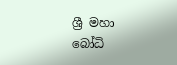ශ්‍රී මහා බෝධි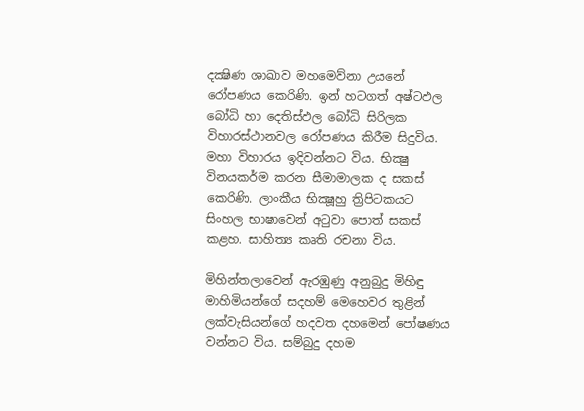දක්‍ෂිණ ශාඛාව මහමෙව්නා උයනේ රෝපණය කෙරිණි. ඉන් හටගත් අෂ්ටඵල බෝධි හා දෙතිස්ඵල බෝධි සිරිලක විහාරස්ථානවල රෝපණය කිරීම සිදුවිය. මහා විහාරය ඉදිවන්නට විය. භික්‍ෂු විනයකර්ම කරන සීමාමාලක ද සකස් කෙරිණි. ලාංකීය භික්‍ෂූහු ත්‍රිපිටකයට සිංහල භාෂාවෙන් අටුවා පොත් සකස් කළහ. සාහිත්‍ය කෘති රචනා විය.

මිහින්තලාවෙන් ඇරඹුණු අනුබුදු මිහිඳු මාහිමියන්ගේ සදහම් මෙහෙවර තුළින් ලක්වැසියන්ගේ හදවත දහමෙන් පෝෂණය වන්නට විය. සම්බුදු දහම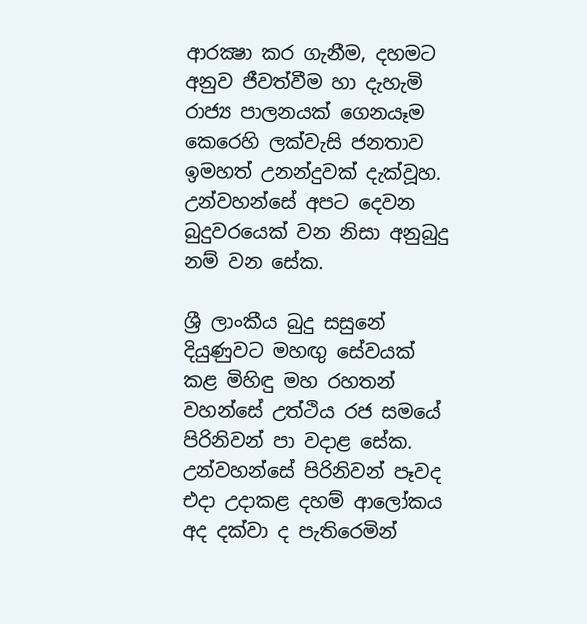ආරක්‍ෂා කර ගැනීම, දහමට අනුව ජීවත්වීම හා දැහැමි රාජ්‍ය පාලනයක් ගෙනයෑම කෙරෙහි ලක්වැසි ජනතාව ඉමහත් උනන්දුවක් දැක්වූහ. උන්වහන්සේ අපට දෙවන බුදුවරයෙක් වන නිසා අනුබුදු නම් වන සේක.

ශ්‍රී ලාංකීය බුදු සසුනේ දියුණුවට මහඟු සේවයක් කළ මිහිඳු මහ රහතන් වහන්සේ උත්ථිය රජ සමයේ පිරිනිවන් පා වදාළ සේක. උන්වහන්සේ පිරිනිවන් පෑවද එදා උදාකළ දහම් ආලෝකය අද දක්වා ද පැතිරෙමින්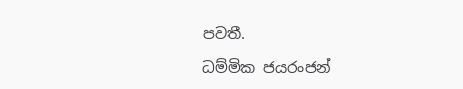පවතී.

ධම්මික ජයරංජන්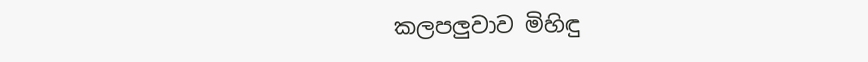කලපලුවාව මිහිඳු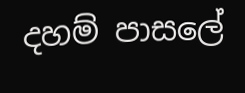දහම් පාසලේ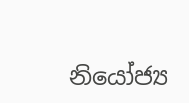නියෝජ්‍ය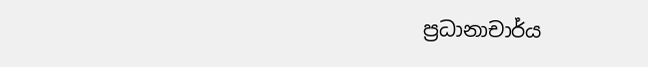ප්‍රධානාචාර්ය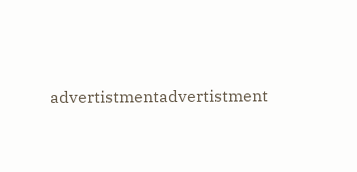advertistmentadvertistment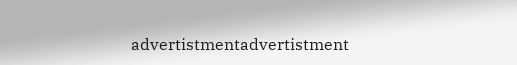advertistmentadvertistment